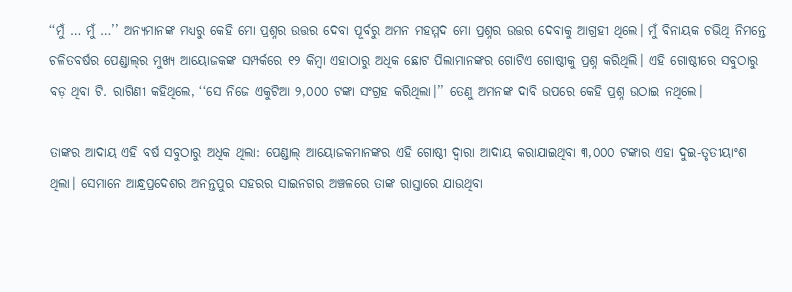‘‘ମୁଁ … ମୁଁ …’’ ଅନ୍ୟମାନଙ୍କ ମଧ୍ୟରୁ କେହି ମୋ ପ୍ରଶ୍ନର ଉତ୍ତର ଦେବା ପୂର୍ବରୁ ଅମନ ମହମ୍ମଦ ମୋ ପ୍ରଶ୍ନର ଉତ୍ତର ଦେବାକୁ ଆଗ୍ରହୀ ଥିଲେ। ମୁଁ ବିନାୟକ ଚଭିଥି ନିମନ୍ତେ ଚଳିତବର୍ଷର ପେଣ୍ଡାଲ୍‌ର ମୁଖ୍ୟ ଆୟୋଜକଙ୍କ ସମ୍ପର୍କରେ ୧୨ କିମ୍ବା ଏହାଠାରୁ ଅଧିକ ଛୋଟ ପିଲାମାନଙ୍କର ଗୋଟିଏ ଗୋଷ୍ଠୀକୁ ପ୍ରଶ୍ନ କରିଥିଲି। ଏହି ଗୋଷ୍ଠୀରେ ସବୁଠାରୁ ବଡ଼ ଥିବା ଟି. ରାଗିଣୀ କହିଥିଲେ, ‘‘ସେ ନିଜେ ଏକୁଟିଆ ୨,୦୦୦ ଟଙ୍କା ସଂଗ୍ରହ କରିଥିଲା।’’ ତେଣୁ ଅମନଙ୍କ ଦାବି ଉପରେ କେହି ପ୍ରଶ୍ନ ଉଠାଇ ନଥିଲେ।

ତାଙ୍କର ଆଦାୟ ଏହି ବର୍ଷ ସବୁଠାରୁ ଅଧିକ ଥିଲା: ପେଣ୍ଡାଲ୍‌ ଆୟୋଜକମାନଙ୍କର ଏହି ଗୋଷ୍ଠୀ ଦ୍ୱାରା ଆଦାୟ କରାଯାଇଥିବା ୩,୦୦୦ ଟଙ୍କାର ଏହା ଦୁଇ-ତୃତୀୟାଂଶ ଥିଲା। ସେମାନେ ଆନ୍ଧ୍ରପ୍ରଦେଶର ଅନନ୍ତପୁର ସହରର ସାଇନଗର ଅଞ୍ଚଳରେ ତାଙ୍କ ରାସ୍ତାରେ ଯାଉଥିବା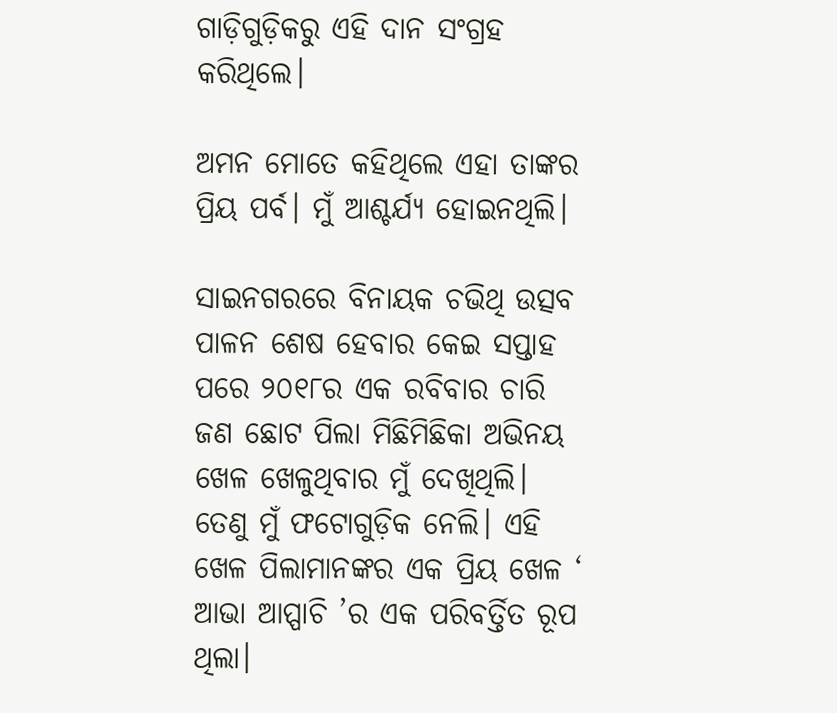ଗାଡ଼ିଗୁଡ଼ିକରୁ ଏହି ଦାନ ସଂଗ୍ରହ କରିଥିଲେ।

ଅମନ ମୋତେ କହିଥିଲେ ଏହା ତାଙ୍କର ପ୍ରିୟ ପର୍ବ। ମୁଁ ଆଶ୍ଚର୍ଯ୍ୟ ହୋଇନଥିଲି।

ସାଇନଗରରେ ବିନାୟକ ଚଭିଥି ଉତ୍ସବ ପାଳନ ଶେଷ ହେବାର କେଇ ସପ୍ତାହ ପରେ ୨୦୧୮ର ଏକ ରବିବାର ଚାରି ଜଣ ଛୋଟ ପିଲା ମିଛିମିଛିକା ଅଭିନୟ ଖେଳ ଖେଳୁଥିବାର ମୁଁ ଦେଖିଥିଲି। ତେଣୁ ମୁଁ ଫଟୋଗୁଡ଼ିକ ନେଲି। ଏହି ଖେଳ ପିଲାମାନଙ୍କର ଏକ ପ୍ରିୟ ଖେଳ ‘ ଆଭା ଆପ୍ପାଚି ’ର ଏକ ପରିବର୍ତ୍ତିତ ରୂପ ଥିଲା।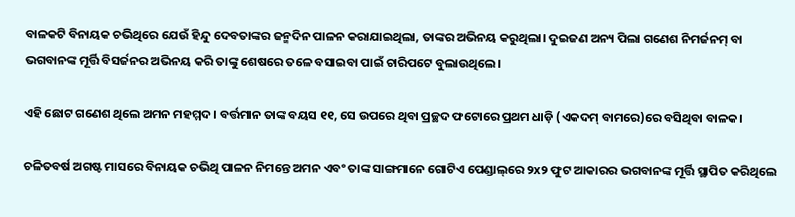ବାଳକଟି ବିନାୟକ ଚଭିଥିରେ ଯେଉଁ ହିନ୍ଦୁ ଦେବତାଙ୍କର ଜନ୍ମଦିନ ପାଳନ କରାଯାଇଥିଲା, ତାଙ୍କର ଅଭିନୟ କରୁଥିଲା। ଦୁଇଜଣ ଅନ୍ୟ ପିଲା ଗଣେଶ ନିମର୍ଜନମ୍‌ ବା ଭଗବାନଙ୍କ ମୂର୍ତ୍ତି ବିସର୍ଜନର ଅଭିନୟ କରି ତାଙ୍କୁ ଶେଷରେ ତଳେ ବସାଇବା ପାଇଁ ଚାରିପଟେ ବୁଲାଉଥିଲେ।

ଏହି ଛୋଟ ଗଣେଶ ଥିଲେ ଅମନ ମହମ୍ମଦ। ବର୍ତ୍ତମାନ ତାଙ୍କ ବୟସ ୧୧, ସେ ଉପରେ ଥିବା ପ୍ରଚ୍ଛଦ ଫଟୋରେ ପ୍ରଥମ ଧାଡ଼ି (ଏକଦମ୍‌ ବାମରେ)ରେ ବସିଥିବା ବାଳକ।

ଚଳିତବର୍ଷ ଅଗଷ୍ଟ ମାସରେ ବିନାୟକ ଚଭିଥି ପାଳନ ନିମନ୍ତେ ଅମନ ଏବଂ ତାଙ୍କ ସାଙ୍ଗମାନେ ଗୋଟିଏ ପେଣ୍ଡାଲ୍‌ରେ ୨x୨ ଫୁଟ ଆକାରର ଭଗବାନଙ୍କ ମୂର୍ତ୍ତି ସ୍ଥାପିତ କରିଥିଲେ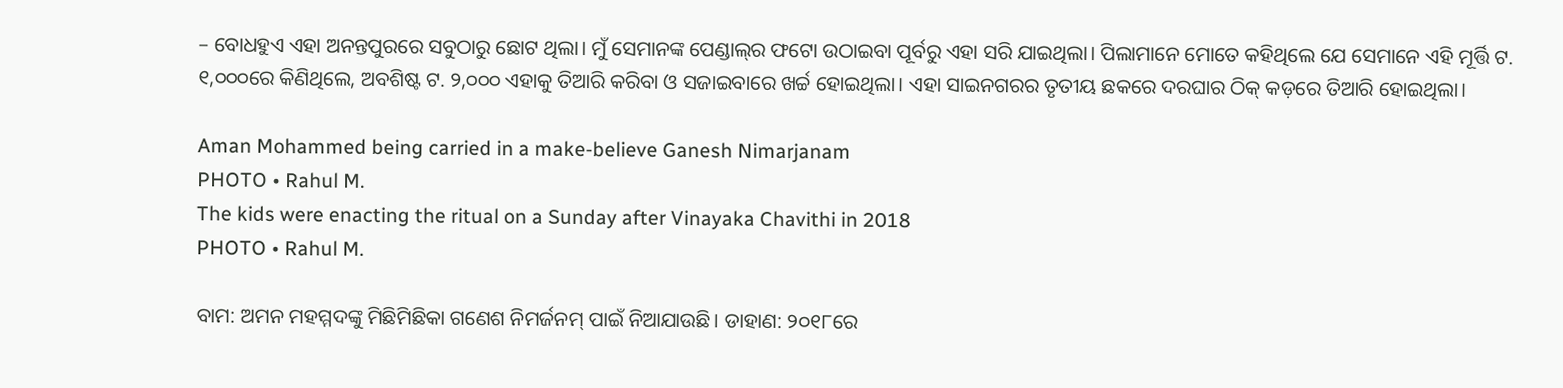– ବୋଧହୁଏ ଏହା ଅନନ୍ତପୁରରେ ସବୁଠାରୁ ଛୋଟ ଥିଲା। ମୁଁ ସେମାନଙ୍କ ପେଣ୍ଡାଲ୍‌ର ଫଟୋ ଉଠାଇବା ପୂର୍ବରୁ ଏହା ସରି ଯାଇଥିଲା। ପିଲାମାନେ ମୋତେ କହିଥିଲେ ଯେ ସେମାନେ ଏହି ମୂର୍ତ୍ତି ଟ. ୧,୦୦୦ରେ କିଣିଥିଲେ, ଅବଶିଷ୍ଟ ଟ. ୨,୦୦୦ ଏହାକୁ ତିଆରି କରିବା ଓ ସଜାଇବାରେ ଖର୍ଚ୍ଚ ହୋଇଥିଲା। ଏହା ସାଇନଗରର ତୃତୀୟ ଛକରେ ଦରଘାର ଠିକ୍‌ କଡ଼ରେ ତିଆରି ହୋଇଥିଲା।

Aman Mohammed being carried in a make-believe Ganesh Nimarjanam
PHOTO • Rahul M.
The kids were enacting the ritual on a Sunday after Vinayaka Chavithi in 2018
PHOTO • Rahul M.

ବାମ: ଅମନ ମହମ୍ମଦଙ୍କୁ ମିଛିମିଛିକା ଗଣେଶ ନିମର୍ଜନମ୍‌ ପାଇଁ ନିଆଯାଉଛି। ଡାହାଣ: ୨୦୧୮ରେ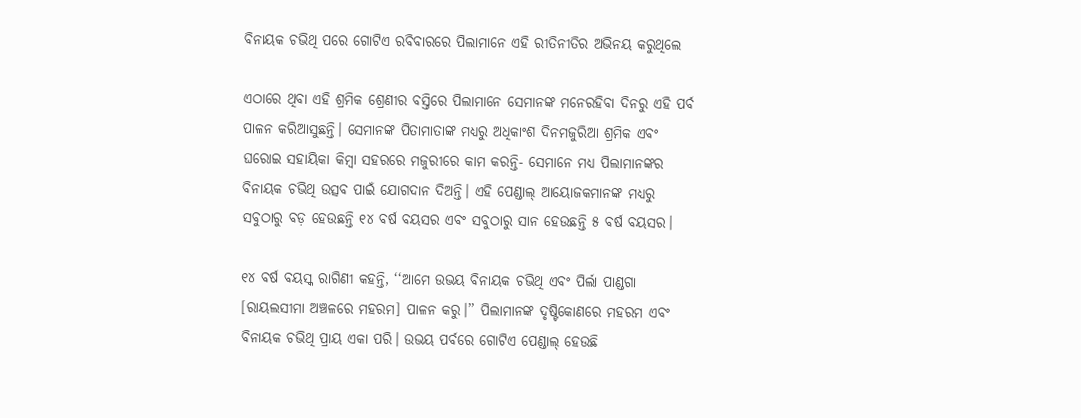ବିନାୟକ ଚଭିଥି ପରେ ଗୋଟିଏ ରବିବାରରେ ପିଲାମାନେ ଏହି ରୀତିନୀତିର ଅଭିନୟ କରୁଥିଲେ

ଏଠାରେ ଥିବା ଏହି ଶ୍ରମିକ ଶ୍ରେଣୀର ବସ୍ତିରେ ପିଲାମାନେ ସେମାନଙ୍କ ମନେରହିବା ଦିନରୁ ଏହି ପର୍ବ ପାଳନ କରିଆସୁଛନ୍ତି। ସେମାନଙ୍କ ପିତାମାତାଙ୍କ ମଧ୍ୟରୁ ଅଧିକାଂଶ ଦିନମଜୁରିଆ ଶ୍ରମିକ ଏବଂ ଘରୋଇ ସହାୟିକା କିମ୍ବା ସହରରେ ମଜୁରୀରେ କାମ କରନ୍ତି- ସେମାନେ ମଧ୍ୟ ପିଲାମାନଙ୍କର ବିନାୟକ ଚଭିଥି ଉତ୍ସବ ପାଇଁ ଯୋଗଦାନ ଦିଅନ୍ତି। ଏହି ପେଣ୍ଡାଲ୍‌ ଆୟୋଜକମାନଙ୍କ ମଧ୍ୟରୁ ସବୁଠାରୁ ବଡ଼ ହେଉଛନ୍ତି ୧୪ ବର୍ଷ ବୟସର ଏବଂ ସବୁଠାରୁ ସାନ ହେଉଛନ୍ତି ୫ ବର୍ଷ ବୟସର।

୧୪ ବର୍ଷ ବୟସ୍କ ରାଗିଣୀ କହନ୍ତି, ‘‘ଆମେ ଉଭୟ ବିନାୟକ ଚଭିଥି ଏବଂ ପିର୍ଲା ପାଣ୍ଡଗା [ରାୟଲସୀମା ଅଞ୍ଚଳରେ ମହରମ] ପାଳନ କରୁ।’’ ପିଲାମାନଙ୍କ ଦୃଷ୍ଟିକୋଣରେ ମହରମ ଏବଂ ବିନାୟକ ଚଭିଥି ପ୍ରାୟ ଏକା ପରି। ଉଭୟ ପର୍ବରେ ଗୋଟିଏ ପେଣ୍ଡାଲ୍‌ ହେଉଛି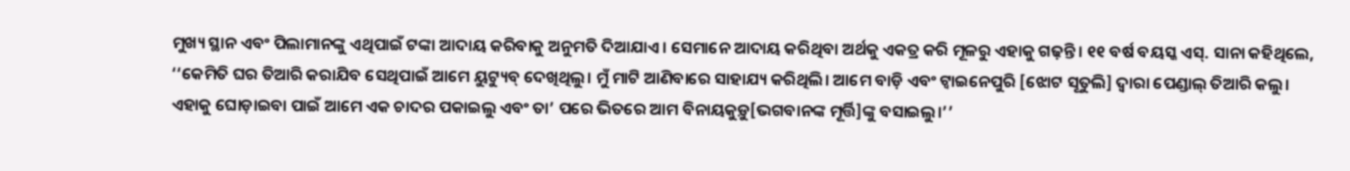ମୁଖ୍ୟ ସ୍ଥାନ ଏବଂ ପିଲାମାନଙ୍କୁ ଏଥିପାଇଁ ଟଙ୍କା ଆଦାୟ କରିବାକୁ ଅନୁମତି ଦିଆଯାଏ। ସେମାନେ ଆଦାୟ କରିଥିବା ଅର୍ଥକୁ ଏକତ୍ର କରି ମୂଳରୁ ଏହାକୁ ଗଢ଼ନ୍ତି। ୧୧ ବର୍ଷ ବୟସ୍କ ଏସ୍‌. ସାନା କହିଥିଲେ, ‘‘କେମିତି ଘର ତିଆରି କରାଯିବ ସେଥିପାଇଁ ଆମେ ୟୁଟ୍ୟୁବ୍‌ ଦେଖିଥିଲୁ। ମୁଁ ମାଟି ଆଣିବାରେ ସାହାଯ୍ୟ କରିଥିଲି। ଆମେ ବାଡ଼ି ଏବଂ ଟ୍ୱାଇନେପୁରି [ଝୋଟ ସୂତୁଲି] ଦ୍ୱାରା ପେଣ୍ଡାଲ୍‌ ତିଆରି କଲୁ। ଏହାକୁ ଘୋଡ଼ାଇବା ପାଇଁ ଆମେ ଏକ ଚାଦର ପକାଇଲୁ ଏବଂ ତା’ ପରେ ଭିତରେ ଆମ ବିନାୟକୁଡ଼ୁ[ଭଗବାନଙ୍କ ମୂର୍ତ୍ତି]ଙ୍କୁ ବସାଇଲୁ।’’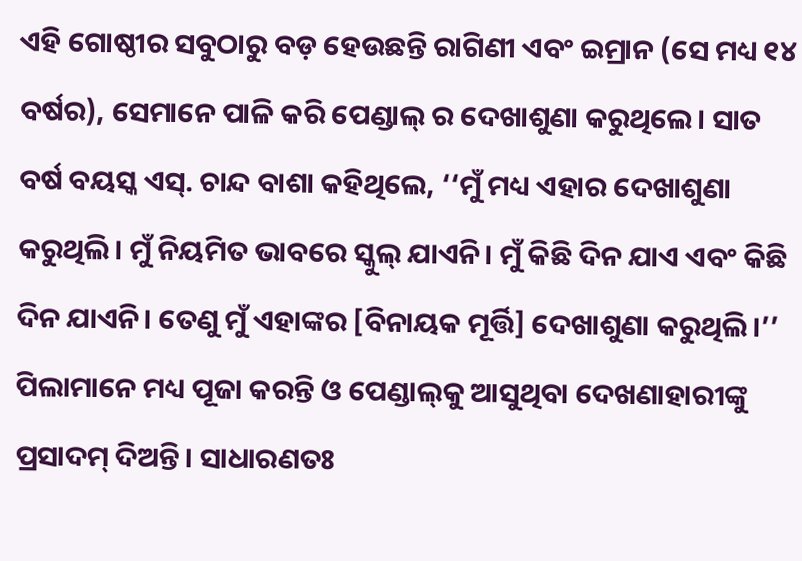ଏହି ଗୋଷ୍ଠୀର ସବୁଠାରୁ ବଡ଼ ହେଉଛନ୍ତି ରାଗିଣୀ ଏବଂ ଇମ୍ରାନ (ସେ ମଧ୍ୟ ୧୪ ବର୍ଷର), ସେମାନେ ପାଳି କରି ପେଣ୍ଡାଲ୍‌ ର ଦେଖାଶୁଣା କରୁଥିଲେ। ସାତ ବର୍ଷ ବୟସ୍କ ଏସ୍‌. ଚାନ୍ଦ ବାଶା କହିଥିଲେ, ‘‘ମୁଁ ମଧ୍ୟ ଏହାର ଦେଖାଶୁଣା କରୁଥିଲି। ମୁଁ ନିୟମିତ ଭାବରେ ସ୍କୁଲ୍‌ ଯାଏନି। ମୁଁ କିଛି ଦିନ ଯାଏ ଏବଂ କିଛି ଦିନ ଯାଏନି। ତେଣୁ ମୁଁ ଏହାଙ୍କର [ବିନାୟକ ମୂର୍ତ୍ତି] ଦେଖାଶୁଣା କରୁଥିଲି।’’ ପିଲାମାନେ ମଧ୍ୟ ପୂଜା କରନ୍ତି ଓ ପେଣ୍ଡାଲ୍‌କୁ ଆସୁଥିବା ଦେଖଣାହାରୀଙ୍କୁ ପ୍ରସାଦମ୍‌ ଦିଅନ୍ତି। ସାଧାରଣତଃ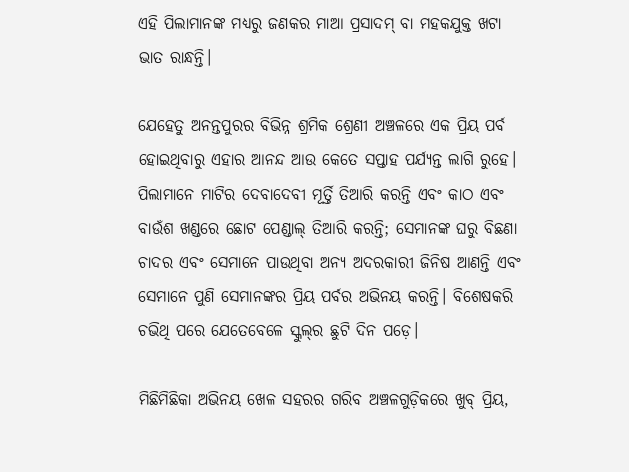ଏହି ପିଲାମାନଙ୍କ ମଧ୍ୟରୁ ଜଣକର ମାଆ ପ୍ରସାଦମ୍‌ ବା ମହକଯୁକ୍ତ ଖଟା ଭାତ ରାନ୍ଧନ୍ତି।

ଯେହେତୁ ଅନନ୍ତପୁରର ବିଭିନ୍ନ ଶ୍ରମିକ ଶ୍ରେଣୀ ଅଞ୍ଚଳରେ ଏକ ପ୍ରିୟ ପର୍ବ ହୋଇଥିବାରୁ ଏହାର ଆନନ୍ଦ ଆଉ କେତେ ସପ୍ତାହ ପର୍ଯ୍ୟନ୍ତ ଲାଗି ରୁହେ। ପିଲାମାନେ ମାଟିର ଦେବାଦେବୀ ମୂର୍ତ୍ତି ତିଆରି କରନ୍ତି ଏବଂ କାଠ ଏବଂ ବାଉଁଶ ଖଣ୍ଡରେ ଛୋଟ ପେଣ୍ଡାଲ୍‌ ତିଆରି କରନ୍ତି; ସେମାନଙ୍କ ଘରୁ ବିଛଣା ଚାଦର ଏବଂ ସେମାନେ ପାଉଥିବା ଅନ୍ୟ ଅଦରକାରୀ ଜିନିଷ ଆଣନ୍ତି ଏବଂ ସେମାନେ ପୁଣି ସେମାନଙ୍କର ପ୍ରିୟ ପର୍ବର ଅଭିନୟ କରନ୍ତି। ବିଶେଷକରି ଚଭିଥି ପରେ ଯେତେବେଳେ ସ୍କୁଲ୍‌ର ଛୁଟି ଦିନ ପଡ଼େ।

ମିଛିମିଛିକା ଅଭିନୟ ଖେଳ ସହରର ଗରିବ ଅଞ୍ଚଳଗୁଡ଼ିକରେ ଖୁବ୍‌ ପ୍ରିୟ,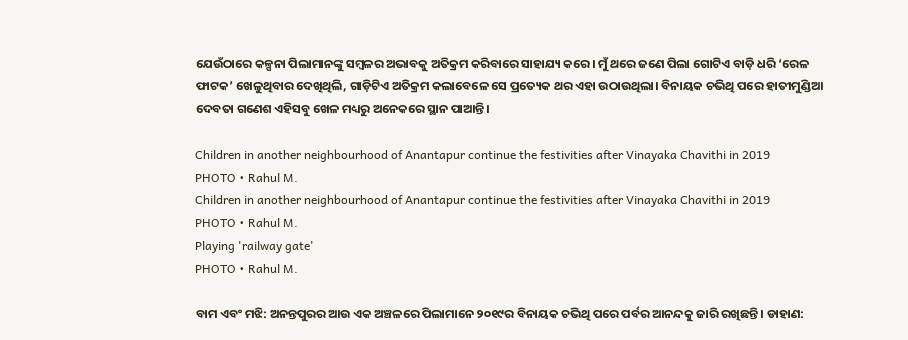ଯେଉଁଠାରେ କଳ୍ପନା ପିଲାମାନଙ୍କୁ ସମ୍ବଳର ଅଭାବକୁ ଅତିକ୍ରମ କରିବାରେ ସାହାଯ୍ୟ କରେ। ମୁଁ ଥରେ ଜଣେ ପିଲା ଗୋଟିଏ ବାଡ଼ି ଧରି ‘ରେଳ ଫାଟକ’ ଖେଳୁଥିବାର ଦେଖିଥିଲି, ଗାଡ଼ିଟିଏ ଅତିକ୍ରମ କଲାବେଳେ ସେ ପ୍ରତ୍ୟେକ ଥର ଏହା ଉଠାଉଥିଲା। ବିନାୟକ ଚଭିଥି ପରେ ହାତୀମୁଣ୍ଡିଆ ଦେବତା ଗଣେଶ ଏହିସବୁ ଖେଳ ମଧ୍ୟରୁ ଅନେକରେ ସ୍ଥାନ ପାଆନ୍ତି।

Children in another neighbourhood of Anantapur continue the festivities after Vinayaka Chavithi in 2019
PHOTO • Rahul M.
Children in another neighbourhood of Anantapur continue the festivities after Vinayaka Chavithi in 2019
PHOTO • Rahul M.
Playing 'railway gate'
PHOTO • Rahul M.

ବାମ ଏବଂ ମଝି: ଅନନ୍ତପୁରର ଆଉ ଏକ ଅଞ୍ଚଳରେ ପିଲାମାନେ ୨୦୧୯ର ବିନାୟକ ଚଭିଥି ପରେ ପର୍ବର ଆନନ୍ଦକୁ ଜାରି ରଖିଛନ୍ତି। ଡାହାଣ: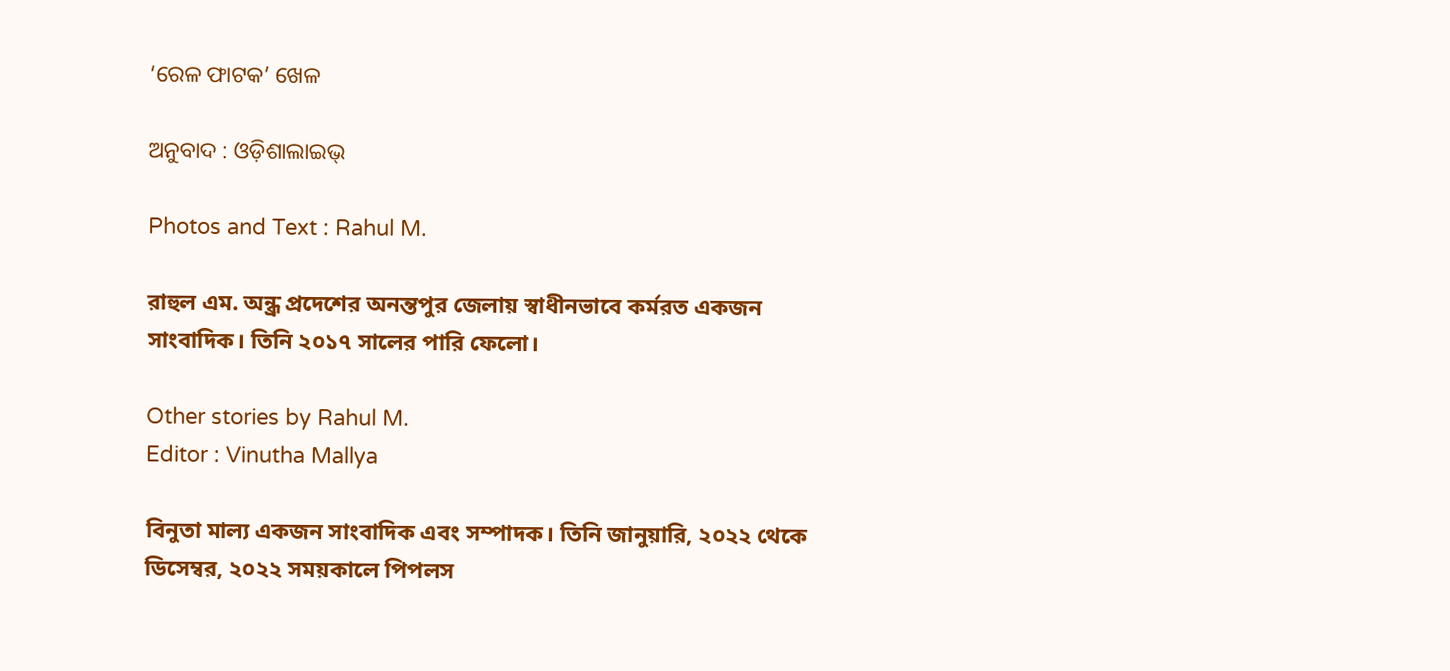‘ରେଳ ଫାଟକ’ ଖେଳ

ଅନୁବାଦ : ଓଡ଼ିଶାଲାଇଭ୍‍

Photos and Text : Rahul M.

রাহুল এম. অন্ধ্র প্রদেশের অনন্তপুর জেলায় স্বাধীনভাবে কর্মরত একজন সাংবাদিক। তিনি ২০১৭ সালের পারি ফেলো।

Other stories by Rahul M.
Editor : Vinutha Mallya

বিনুতা মাল্য একজন সাংবাদিক এবং সম্পাদক। তিনি জানুয়ারি, ২০২২ থেকে ডিসেম্বর, ২০২২ সময়কালে পিপলস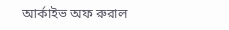আর্কাইভ অফ রুরাল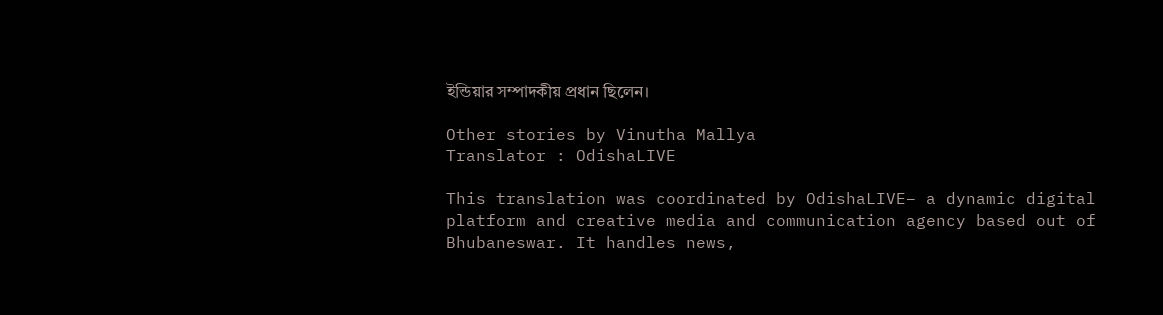ইন্ডিয়ার সম্পাদকীয় প্রধান ছিলেন।

Other stories by Vinutha Mallya
Translator : OdishaLIVE

This translation was coordinated by OdishaLIVE– a dynamic digital platform and creative media and communication agency based out of Bhubaneswar. It handles news,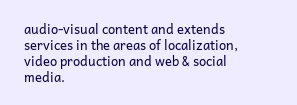audio-visual content and extends services in the areas of localization, video production and web & social media.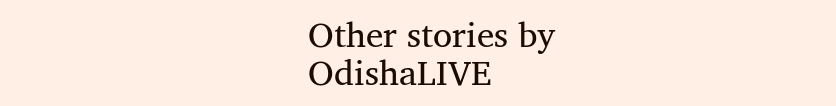Other stories by OdishaLIVE